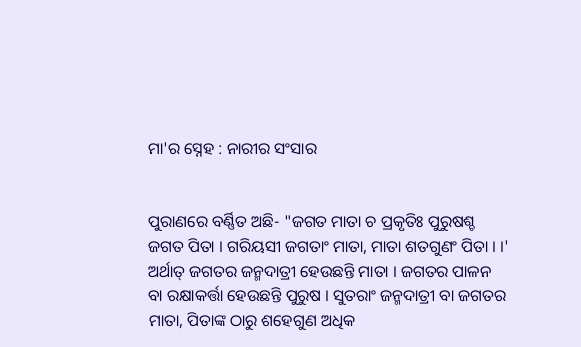ମା'ର ସ୍ନେହ : ନାରୀର ସଂସାର


ପୁରାଣରେ ବର୍ଣ୍ଣିତ ଅଛି- "ଜଗତ ମାତା ଚ ପ୍ରକୃତିଃ ପୁରୁଷଶ୍ଚ ଜଗତ ପିତା । ଗରିୟସୀ ଜଗତାଂ ମାତା, ମାତା ଶତଗୁଣଂ ପିତା । ।' ଅର୍ଥାତ୍ ଜଗତର ଜନ୍ମଦାତ୍ରୀ ହେଉଛନ୍ତି ମାତା । ଜଗତର ପାଳନ ବା ରକ୍ଷାକର୍ତ୍ତା ହେଉଛନ୍ତି ପୁରୁଷ । ସୁତରାଂ ଜନ୍ମଦାତ୍ରୀ ବା ଜଗତର ମାତା, ପିତାଙ୍କ ଠାରୁ ଶହେଗୁଣ ଅଧିକ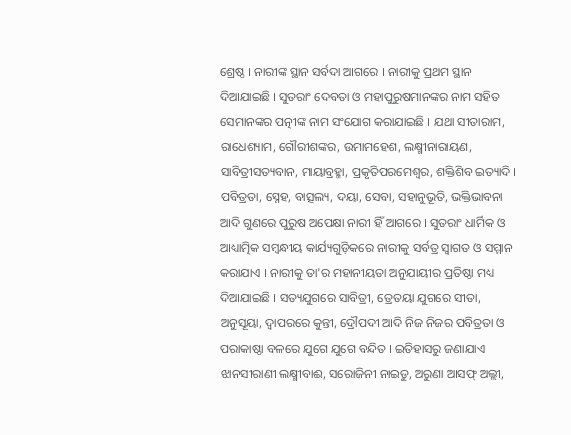ଶ୍ରେଷ୍ଠ । ନାରୀଙ୍କ ସ୍ଥାନ ସର୍ବଦା ଆଗରେ । ନାରୀକୁ ପ୍ରଥମ ସ୍ଥାନ ଦିଆଯାଇଛି । ସୁତରାଂ ଦେବତା ଓ ମହାପୁରୁଷମାନଙ୍କର ନାମ ସହିତ ସେମାନଙ୍କର ପତ୍ନୀଙ୍କ ନାମ ସଂଯୋଗ କରାଯାଇଛି । ଯଥା ସୀତାରାମ, ରାଧେଶ୍ୟାମ, ଗୌରୀଶଙ୍କର, ଉମାମହେଶ, ଲକ୍ଷ୍ମୀନାରାୟଣ, ସାବିତ୍ରୀସତ୍ୟବାନ, ମାୟାବ୍ରହ୍ମା, ପ୍ରକୃତିପରମେଶ୍ୱର, ଶକ୍ତିଶିବ ଇତ୍ୟାଦି । ପବିତ୍ରତା, ସ୍ନେହ, ବାତ୍ସଲ୍ୟ, ଦୟା, ସେବା, ସହାନୁଭୂତି, ଭକ୍ତିଭାବନା ଆଦି ଗୁଣରେ ପୁରୁଷ ଅପେକ୍ଷା ନାରୀ ହିଁ ଆଗରେ । ସୁତରାଂ ଧାର୍ମିକ ଓ ଆଧ୍ୟାତ୍ମିକ ସମ୍ବନ୍ଧୀୟ କାର୍ଯ୍ୟଗୁଡ଼ିକରେ ନାରୀକୁ ସର୍ବତ୍ର ସ୍ୱାଗତ ଓ ସମ୍ମାନ କରାଯାଏ । ନାରୀକୁ ତା'ର ମହାନୀୟତା ଅନୁଯାୟୀର ପ୍ରତିଷ୍ଠା ମଧ୍ୟ ଦିଆଯାଇଛି । ସତ୍ୟଯୁଗରେ ସାବିତ୍ରୀ, ତ୍ରେତୟା ଯୁଗରେ ସୀତା, ଅନୁସୂୟା, ଦ୍ୱାପରରେ କୁନ୍ତୀ, ଦ୍ରୌପଦୀ ଆଦି ନିଜ ନିଜର ପବିତ୍ରତା ଓ ପରାକାଷ୍ଠା ବଳରେ ଯୁଗେ ଯୁଗେ ବନ୍ଦିତ । ଇତିହାସରୁ ଜଣାଯାଏ ଝାନସୀରାଣୀ ଲକ୍ଷ୍ମୀବାଈ, ସରୋଜିନୀ ନାଇଡୁ, ଅରୁଣା ଆସଫ୍ ଅଲ୍ଲୀ,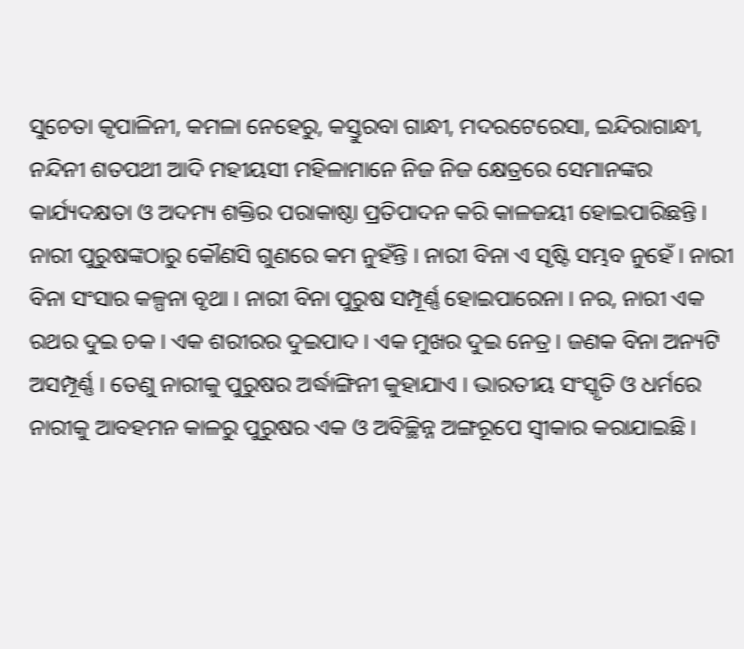ସୁଚେତା କୃପାଳିନୀ, କମଳା ନେହେରୁ, କସ୍ତୁରବା ଗାନ୍ଧୀ, ମଦରଟେରେସା, ଇନ୍ଦିରାଗାନ୍ଧୀ, ନନ୍ଦିନୀ ଶତପଥୀ ଆଦି ମହୀୟସୀ ମହିଳାମାନେ ନିଜ ନିଜ କ୍ଷେତ୍ରରେ ସେମାନଙ୍କର କାର୍ଯ୍ୟଦକ୍ଷତା ଓ ଅଦମ୍ୟ ଶକ୍ତିର ପରାକାଷ୍ଠା ପ୍ରତିପାଦନ କରି କାଳଜୟୀ ହୋଇପାରିଛନ୍ତି । ନାରୀ ପୁରୁଷଙ୍କଠାରୁ କୌଣସି ଗୁଣରେ କମ ନୁହଁନ୍ତି । ନାରୀ ବିନା ଏ ସୃଷ୍ଟି ସମ୍ଭବ ନୁହେଁ । ନାରୀ ବିନା ସଂସାର କଳ୍ପନା ବୃଥା । ନାରୀ ବିନା ପୁରୁଷ ସମ୍ପୂର୍ଣ୍ଣ ହୋଇପାରେନା । ନର, ନାରୀ ଏକ ରଥର ଦୁଇ ଚକ । ଏକ ଶରୀରର ଦୁଇପାଦ । ଏକ ମୁଖର ଦୁଇ ନେତ୍ର । ଜଣକ ବିନା ଅନ୍ୟଟି ଅସମ୍ପୂର୍ଣ୍ଣ । ତେଣୁ ନାରୀକୁ ପୁରୁଷର ଅର୍ଦ୍ଧାଙ୍ଗିନୀ କୁହାଯାଏ । ଭାରତୀୟ ସଂସ୍କୃତି ଓ ଧର୍ମରେ ନାରୀକୁ ଆବହମନ କାଳରୁ ପୁରୁଷର ଏକ ଓ ଅବିଚ୍ଛିନ୍ନ ଅଙ୍ଗରୂପେ ସ୍ୱୀକାର କରାଯାଇଛି ।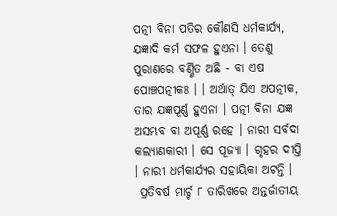ପତ୍ନୀ ବିନା ପତିର କୌଣସି ଧର୍ମକାର୍ଯ୍ୟ, ଯଜ୍ଞାଦି କର୍ମ ସଫଳ ହୁଏନା । ତେଣୁ ପୁରାଣରେ ବର୍ଣ୍ଣିତ ଅଛି - ବା ଏଷ ପୋଞ୍ଚପତ୍ନୀକଃ । । ଅର୍ଥାତ୍ ଯିଏ ଅପତ୍ନୀକ, ତାର ଯଜ୍ଞପୂର୍ଣ୍ଣ ହୁଏନା । ପତ୍ନୀ ବିନା ଯଜ୍ଞ ଅସମ୍ଭବ ବା ଅପୂର୍ଣ୍ଣ ରହେ । ନାରୀ ସର୍ବଦା କଲ୍ୟାଣକାରୀ । ସେ ପୂଜ୍ୟା । ଗୃହର ଦୀପ୍ତି । ନାରୀ ଧର୍ମକାର୍ଯ୍ୟର ସହାୟିକା ଅଟନ୍ତି ।
 ପ୍ରତିବର୍ଷ ମାର୍ଚ୍ଚ ୮ ତାରିଖରେ ଅନ୍ତର୍ଜାତୀୟ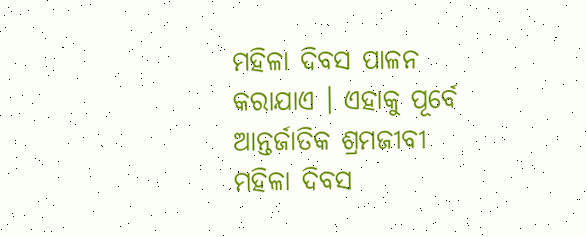ମହିଳା ଦିବସ ପାଳନ କରାଯାଏ । ଏହାକୁ ପୂର୍ବେ ଆନ୍ତର୍ଜାତିକ ଶ୍ରମଜୀବୀ ମହିଳା ଦିବସ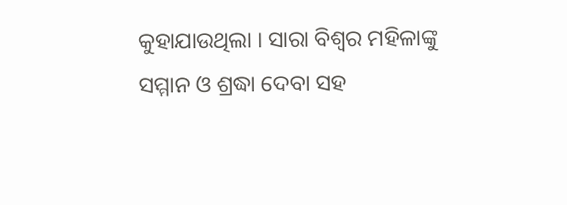କୁହାଯାଉଥିଲା । ସାରା ବିଶ୍ୱର ମହିଳାଙ୍କୁ ସମ୍ମାନ ଓ ଶ୍ରଦ୍ଧା ଦେବା ସହ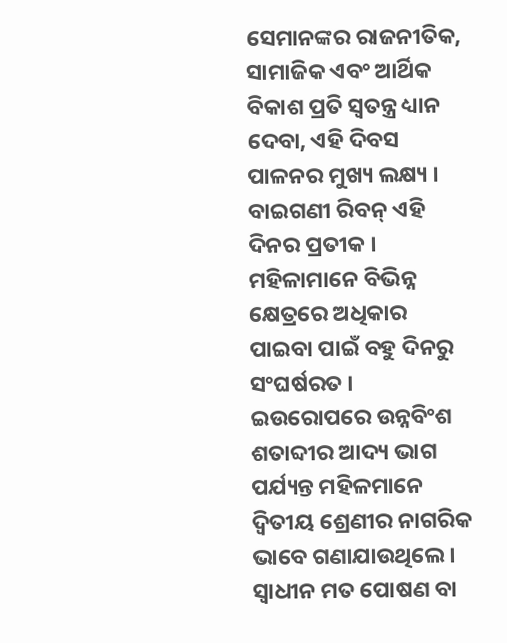ସେମାନଙ୍କର ରାଜନୀତିକ, ସାମାଜିକ ଏବଂ ଆର୍ଥିକ ବିକାଶ ପ୍ରତି ସ୍ୱତନ୍ତ୍ର ଧ୍ୟାନ ଦେବା, ଏହି ଦିବସ ପାଳନର ମୁଖ୍ୟ ଲକ୍ଷ୍ୟ । ବାଇଗଣୀ ରିବନ୍ ଏହି ଦିନର ପ୍ରତୀକ । ମହିଳାମାନେ ବିଭିନ୍ନ କ୍ଷେତ୍ରରେ ଅଧିକାର ପାଇବା ପାଇଁ ବହୁ ଦିନରୁ ସଂଘର୍ଷରତ । ଇଉରୋପରେ ଉନ୍ନବିଂଶ ଶତାବ୍ଦୀର ଆଦ୍ୟ ଭାଗ ପର୍ଯ୍ୟନ୍ତ ମହିଳମାନେ ଦ୍ୱିତୀୟ ଶ୍ରେଣୀର ନାଗରିକ ଭାବେ ଗଣାଯାଉଥିଲେ । ସ୍ୱାଧୀନ ମତ ପୋଷଣ ବା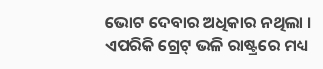ଭୋଟ ଦେବାର ଅଧିକାର ନଥିଲା । ଏପରିକି ଗ୍ରେଟ୍ ଭଳି ରାଷ୍ଟ୍ରରେ ମଧ୍ୟ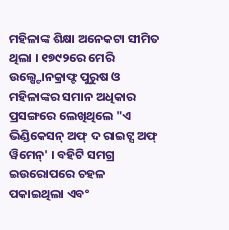ମହିଳାଙ୍କ ଶିକ୍ଷା ଅନେକଟା ସୀମିତ ଥିଲା । ୧୭୯୨ରେ ମେରି ଉଲ୍ଷ୍ଟୋନକ୍ରାଫ୍ଟ ପୁରୁଷ ଓ ମହିଳାଙ୍କର ସମାନ ଅଧିକାର ପ୍ରସଙ୍ଗରେ ଲେଖିଥିଲେ "ଏ ଭିଣ୍ଡିକେସନ୍ ଅଫ୍ ଦ ରାଇଟ୍ସ ଅଫ୍ ୱିମେନ୍' । ବହିଟି ସମଗ୍ର ଇଉରୋପରେ ଚହଳ ପକାଇଥିଲା ଏବଂ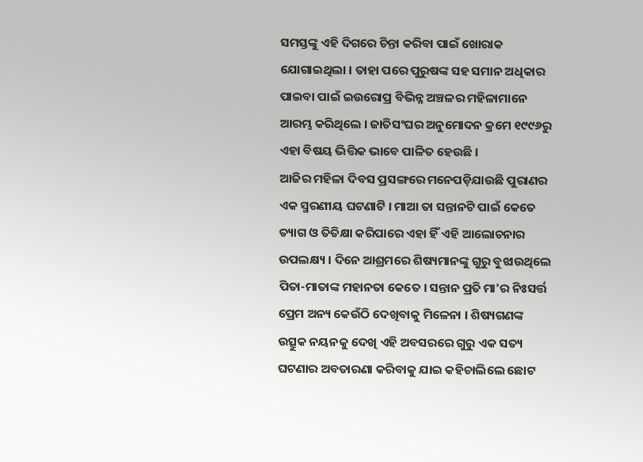ସମସ୍ତଙ୍କୁ ଏହି ଦିଗରେ ଚିନ୍ତା କରିବା ପାଇଁ ଖୋରାକ ଯୋଗାଇଥିଲା । ତାହା ପରେ ପୁରୁଷଙ୍କ ସହ ସମାନ ଅଧିକାର ପାଇବା ପାଇଁ ଇଉରୋପ୍ର ବିଭିନ୍ନ ଅଞ୍ଚଳର ମହିଳାମାନେ ଆରମ୍ଭ କରିଥିଲେ । ଜାତିସଂଘର ଅନୁମୋଦନ କ୍ରମେ ୧୯୯୬ରୁ ଏହା ବିଷୟ ଭିତ୍ତିକ ଭାବେ ପାଳିତ ହେଉଛି ।
ଆଜିର ମହିଳା ଦିବସ ପ୍ରସଙ୍ଗରେ ମନେପଡ଼ିଯାଉଛି ପୁରାଣର ଏକ ସ୍ମରଣୀୟ ଘଟଣାଟି । ମାଆ ତା ସନ୍ତାନଟି ପାଇଁ କେତେ ତ୍ୟାଗ ଓ ତିତିକ୍ଷା କରିପାରେ ଏହା ହିଁ ଏହି ଆଲୋଚନାର ଉପଲକ୍ଷ୍ୟ । ଦିନେ ଆଶ୍ରମରେ ଶିଷ୍ୟମାନଙ୍କୁ ଗୁରୁ ବୁଝାଉଥିଲେ ପିତା-ମାତାଙ୍କ ମହାନତା କେତେ । ସନ୍ତାନ ପ୍ରତି ମା'ର ନିଃସର୍ତ୍ତ ପ୍ରେମ ଅନ୍ୟ କେଉଁଠି ଦେଖିବାକୁ ମିଳେନା । ଶିଷ୍ୟଗଣଙ୍କ ଉତ୍ସୁକ ନୟନକୁ ଦେଖି ଏହି ଅବସରରେ ଗୁରୁ ଏକ ସତ୍ୟ ଘଟଣାର ଅବତାରଣା କରିବାକୁ ଯାଇ କହିଚାଲିଲେ ଛୋଟ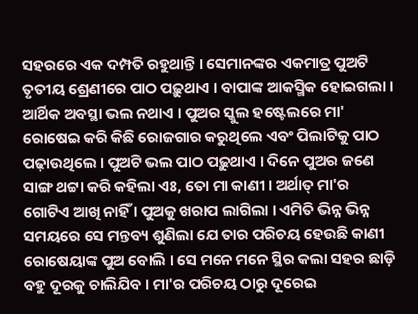ସହରରେ ଏକ ଦମ୍ପତି ରହୁଥାନ୍ତି । ସେମାନଙ୍କର ଏକମାତ୍ର ପୁଅଟି ତୃତୀୟ ଶ୍ରେଣୀରେ ପାଠ ପଢ଼ୁଥାଏ । ବାପାଙ୍କ ଆକସ୍ମିକ ହୋଇଗଲା । ଆର୍ଥିକ ଅବସ୍ଥା ଭଲ ନଥାଏ । ପୁଅର ସ୍କୁଲ ହଷ୍ଟେଲରେ ମା' ରୋଷେଇ କରି କିଛି ରୋଜଗାର କରୁଥିଲେ ଏବଂ ପିଲାଟିକୁ ପାଠ ପଢ଼ାଉଥିଲେ । ପୁଅଟି ଭଲ ପାଠ ପଢ଼ୁଥାଏ । ଦିନେ ପୁଅର ଜଣେ ସାଙ୍ଗ ଥଟ୍ଟା କରି କହିଲା ଏଃ, ତୋ ମା କାଣୀ । ଅର୍ଥାତ୍ ମା'ର  ଗୋଟିଏ ଆଖି ନାହିଁ । ପୁଅକୁ ଖରାପ ଲାଗିଲା । ଏମିତି ଭିନ୍ନ ଭିନ୍ନ ସମୟରେ ସେ ମନ୍ତବ୍ୟ ଶୁଣିଲା ଯେ ତାର ପରିଚୟ ହେଉଛି କାଣୀ ରୋଷେୟାଙ୍କ ପୁଅ ବୋଲି । ସେ ମନେ ମନେ ସ୍ଥିର କଲା ସହର ଛାଡ଼ି ବହୁ ଦୂରକୁ ଚାଲିଯିବ । ମା'ର ପରିଚୟ ଠାରୁ ଦୂରେଇ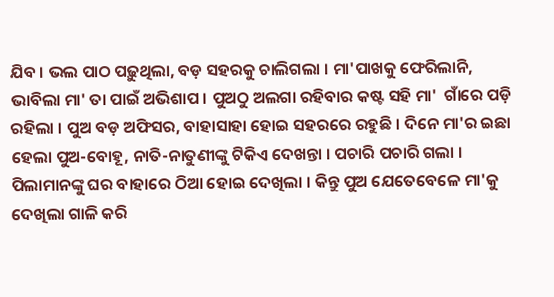ଯିବ । ଭଲ ପାଠ ପଢ଼ୁଥିଲା, ବଡ଼ ସହରକୁ ଚାଲିଗଲା । ମା'ପାଖକୁ ଫେରିଲାନି, ଭାବିଲା ମା' ତା ପାଇଁ ଅଭିଶାପ । ପୁଅଠୁ ଅଲଗା ରହିବାର କଷ୍ଟ ସହି ମା'  ଗାଁରେ ପଡ଼ି ରହିଲା । ପୁଅ ବଡ଼ ଅଫିସର, ବାହାସାହା ହୋଇ ସହରରେ ରହୁଛି । ଦିନେ ମା'ର ଇଛା ହେଲା ପୁଅ-ବୋହୂ, ନାତି-ନାତୁଣୀଙ୍କୁ ଟିକିଏ ଦେଖନ୍ତା । ପଚାରି ପଚାରି ଗଲା । ପିଲାମାନଙ୍କୁ ଘର ବାହାରେ ଠିଆ ହୋଇ ଦେଖିଲା । କିନ୍ତୁ ପୁଅ ଯେତେବେଳେ ମା'କୁ ଦେଖିଲା ଗାଳି କରି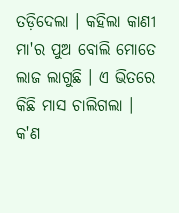ତଡ଼ିଦେଲା । କହିଲା କାଣୀ ମା'ର ପୁଅ ବୋଲି ମୋତେ ଲାଜ ଲାଗୁଛି । ଏ ଭିତରେ କିଛି ମାସ ଚାଲିଗଲା । କ'ଣ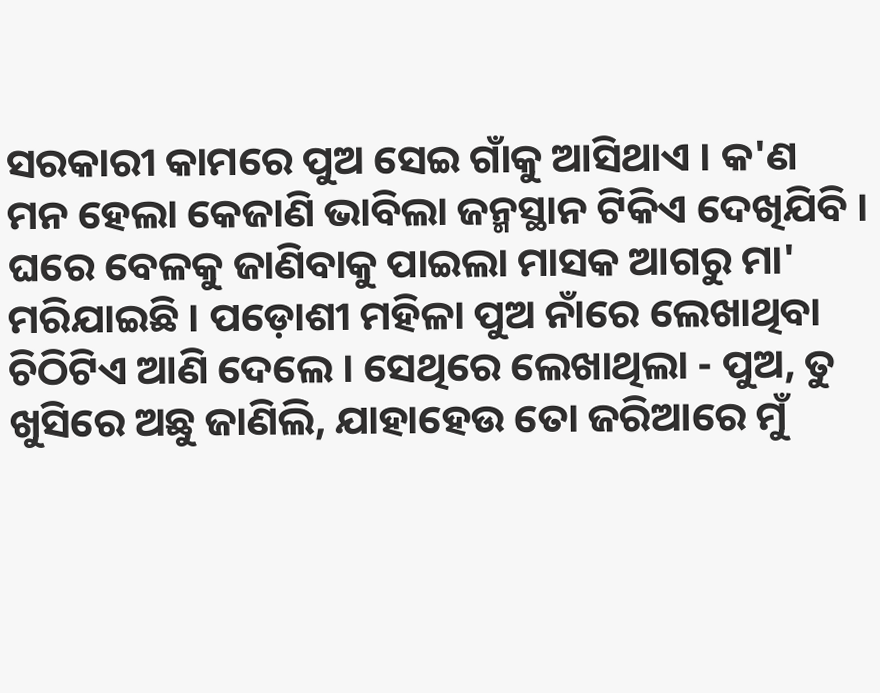ସରକାରୀ କାମରେ ପୁଅ ସେଇ ଗାଁକୁ ଆସିଥାଏ । କ'ଣ ମନ ହେଲା କେଜାଣି ଭାବିଲା ଜନ୍ମସ୍ଥାନ ଟିକିଏ ଦେଖିଯିବି । ଘରେ ବେଳକୁ ଜାଣିବାକୁ ପାଇଲା ମାସକ ଆଗରୁ ମା' ମରିଯାଇଛି । ପଡ଼ୋଶୀ ମହିଳା ପୁଅ ନାଁରେ ଲେଖାଥିବା ଚିଠିଟିଏ ଆଣି ଦେଲେ । ସେଥିରେ ଲେଖାଥିଲା - ପୁଅ, ତୁ ଖୁସିରେ ଅଛୁ ଜାଣିଲି, ଯାହାହେଉ ତୋ ଜରିଆରେ ମୁଁ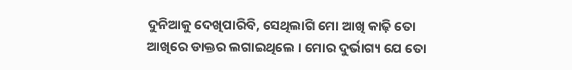ଦୁନିଆକୁ ଦେଖିପାରିବି, ସେଥିଲାଗି ମୋ ଆଖି କାଢ଼ି ତୋ ଆଖିରେ ଡାକ୍ତର ଲଗାଇଥିଲେ । ମୋର ଦୁର୍ଭାଗ୍ୟ ଯେ ତୋ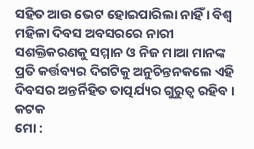ସହିତ ଆଉ ଭେଟ ହୋଇପାରିଲା ନାହିଁ । ବିଶ୍ୱ ମହିଳା ଦିବସ ଅବସରରେ ନାରୀ ସଶକ୍ତିକରଣକୁ ସମ୍ମାନ ଓ ନିଜ ମାଆ ମାନଙ୍କ ପ୍ରତି କର୍ତ୍ତବ୍ୟର ଦିଗଟିକୁ ଅନୁଚିନ୍ତନକଲେ ଏହି ଦିବସର ଅନ୍ତର୍ନିହିତ ତାତ୍ପର୍ଯ୍ୟର ଗୁରୁତ୍ୱ ରହିବ ।
କଟକ
ମୋ :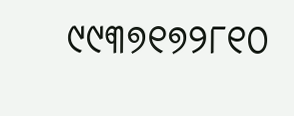୯୯୩୭୧୭୨୮୧୦